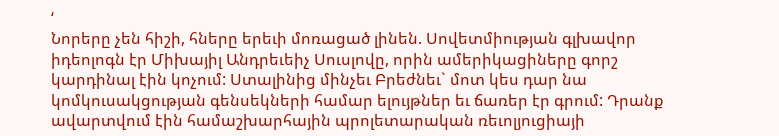‘
Նորերը չեն հիշի, հները երեւի մոռացած լինեն. Սովետմիության գլխավոր իդեոլոգն էր Միխայիլ Անդրեւեիչ Սուսլովը, որին ամերիկացիները գորշ կարդինալ էին կոչում: Ստալինից մինչեւ Բրեժնեւ` մոտ կես դար նա կոմկուսակցության գենսեկների համար ելույթներ եւ ճառեր էր գրում: Դրանք ավարտվում էին համաշխարհային պրոլետարական ռեւոլյուցիայի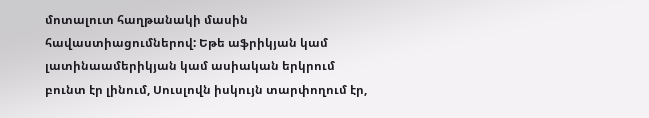մոտալուտ հաղթանակի մասին հավաստիացումներով: Եթե աֆրիկյան կամ լատինաամերիկյան կամ ասիական երկրում բունտ էր լինում, Սուսլովն իսկույն տարփողում էր,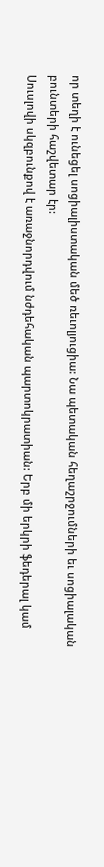որ տեղի է ունեցել սոցիալիստական մեծ ռեւոլյուցիա: Նա պետական հեղաշրջումների եւ սոցիալական բունտերի հաշվետար էր:
Սուսլովի սկզբունքով է առաջնորդվում նժդեհական պարտոկրատիան: Երբ մի երկրի ֆեդերալ կամ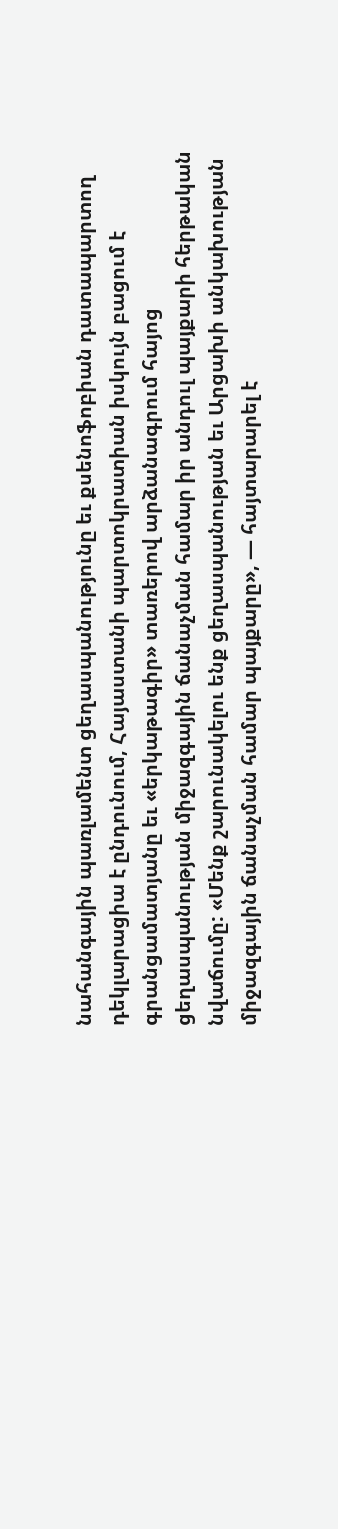նահանգային պառլամենտ ցեղասպանությունը եւ քսենոֆոբիան դատապարտող դեկլարացիա է ընդունում, Հայաստանի պարտոկրատիան իսկույն բացում է գրանցամատյանը եւ «երկաթագիր» տառերով արձանագրում հայոց ցեղասպանության միջազգային ճանաչման համար իր անդուլ պայքարի հերթական նվաճումը: «Մենք շարունակելու ենք ցեղասպանության եւ Արցախի անկախության միջազգային ճանաչման համար պայքարը», — հայտարարել է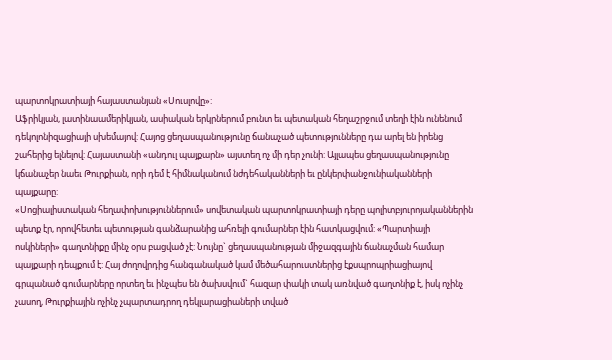պարտոկրատիայի հայաստանյան «Սուսլովը»:
Աֆրիկյան, լատինաամերիկյան, ասիական երկրներում բունտ եւ պետական հեղաշրջում տեղի էին ունենում դեկոլոնիզացիայի սխեմայով: Հայոց ցեղասպանությունը ճանաչած պետությունները դա արել են իրենց շահերից ելնելով: Հայաստանի «անդուլ պայքարն» այստեղ ոչ մի դեր չունի: Այլապես ցեղասպանությունը կճանաչեր նաեւ Թուրքիան, որի դեմ է հիմնականում նժդեհականների եւ ընկերփանջունիականների պայքարը:
«Սոցիալիստական հեղափոխություններում» սովետական պարտոկրատիայի դերը պոլիտբյուրոյականներին պետք էր, որովհետեւ պետության գանձարանից ահռելի գումարներ էին հատկացվում: «Պարտիայի ոսկիների» գաղտնիքը մինչ օրս բացված չէ: Նույնը` ցեղասպանության միջազգային ճանաչման համար պայքարի դեպքում է: Հայ ժողովրդից հանգանակած կամ մեծահարուստներից էքսպրոպրիացիայով գրպանած գումարները որտեղ եւ ինչպես են ծախսվում` հազար փակի տակ առնված գաղտնիք է, իսկ ոչինչ չասող, Թուրքիային ոչինչ չպարտադրող դեկլարացիաների տված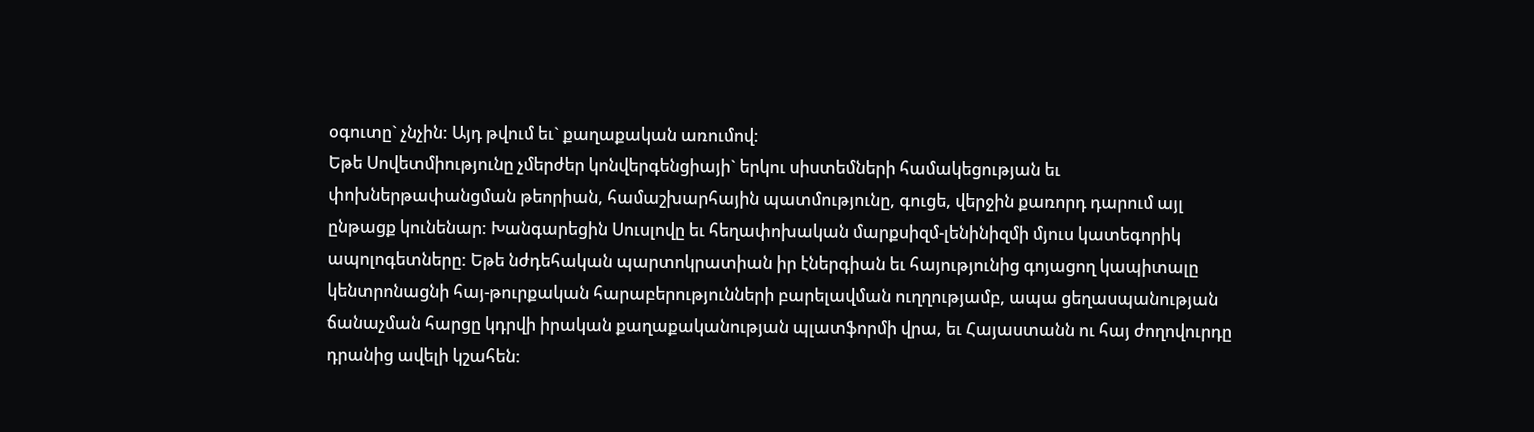օգուտը` չնչին: Այդ թվում եւ` քաղաքական առումով:
Եթե Սովետմիությունը չմերժեր կոնվերգենցիայի` երկու սիստեմների համակեցության եւ փոխներթափանցման թեորիան, համաշխարհային պատմությունը, գուցե, վերջին քառորդ դարում այլ ընթացք կունենար: Խանգարեցին Սուսլովը եւ հեղափոխական մարքսիզմ-լենինիզմի մյուս կատեգորիկ ապոլոգետները: Եթե նժդեհական պարտոկրատիան իր էներգիան եւ հայությունից գոյացող կապիտալը կենտրոնացնի հայ-թուրքական հարաբերությունների բարելավման ուղղությամբ, ապա ցեղասպանության ճանաչման հարցը կդրվի իրական քաղաքականության պլատֆորմի վրա, եւ Հայաստանն ու հայ ժողովուրդը դրանից ավելի կշահեն: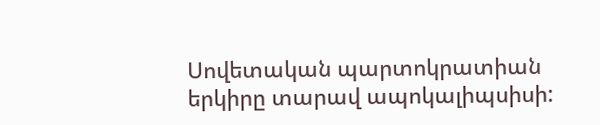Սովետական պարտոկրատիան երկիրը տարավ ապոկալիպսիսի: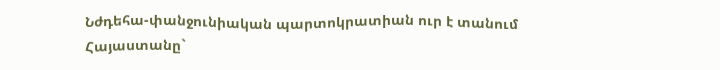Նժդեհա-փանջունիական պարտոկրատիան ուր է տանում Հայաստանը`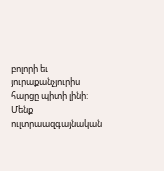բոլորի եւ յուրաքանչյուրիս հարցը պիտի լինի: Մենք ուլտրաազգայնական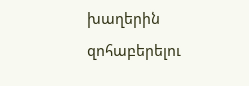խաղերին զոհաբերելու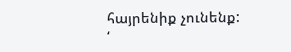հայրենիք չունենք:
‘